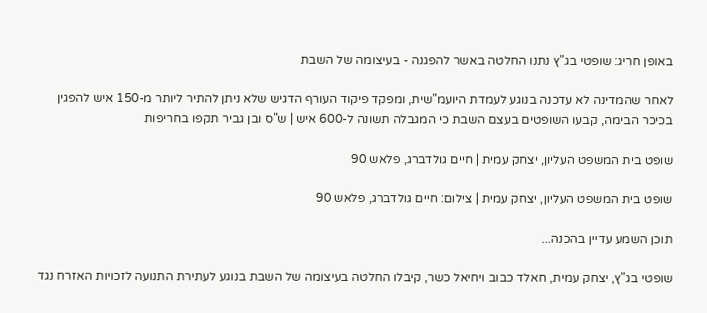באופן חריג: שופטי בג"ץ נתנו החלטה באשר להפגנה - בעיצומה של השבת

לאחר שהמדינה לא עדכנה בנוגע לעמדת היועמ"שית, ומפקד פיקוד העורף הדגיש שלא ניתן להתיר ליותר מ-150 איש להפגין בכיכר הבימה, קבעו השופטים בעצם השבת כי המגבלה תשונה ל-600 איש | ש"ס ובן גביר תקפו בחריפות

שופט בית המשפט העליון, יצחק עמית | חיים גולדברג, פלאש 90

שופט בית המשפט העליון, יצחק עמית | צילום: חיים גולדברג, פלאש 90

תוכן השמע עדיין בהכנה...

שופטי בג"ץ, יצחק עמית, חאלד כבוב ויחיאל כשר, קיבלו החלטה בעיצומה של השבת בנוגע לעתירת התנועה לזכויות האזרח נגד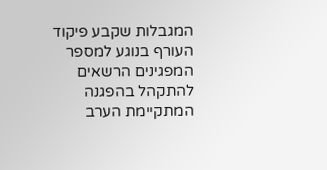המגבלות שקבע פיקוד העורף בנוגע למספר המפגינים הרשאים להתקהל בהפגנה המתקיימת הערב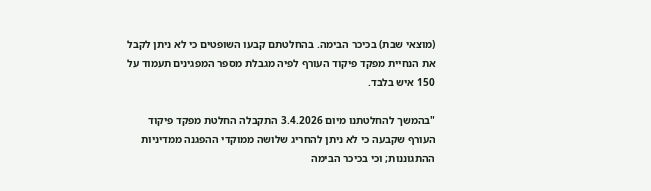(מוצאי שבת) בכיכר הבימה. בהחלטתם קבעו השופטים כי לא ניתן לקבל את הנחיית מפקד פיקוד העורף לפיה מגבלת מספר המפגינים תעמוד על 150 איש בלבד.

"בהמשך להחלטתנו מיום 3.4.2026 התקבלה החלטת מפקד פיקוד העורף שקבעה כי לא ניתן להחריג שלושה ממוקדי ההפגנה ממדיניות ההתגוננות; וכי בכיכר הבימה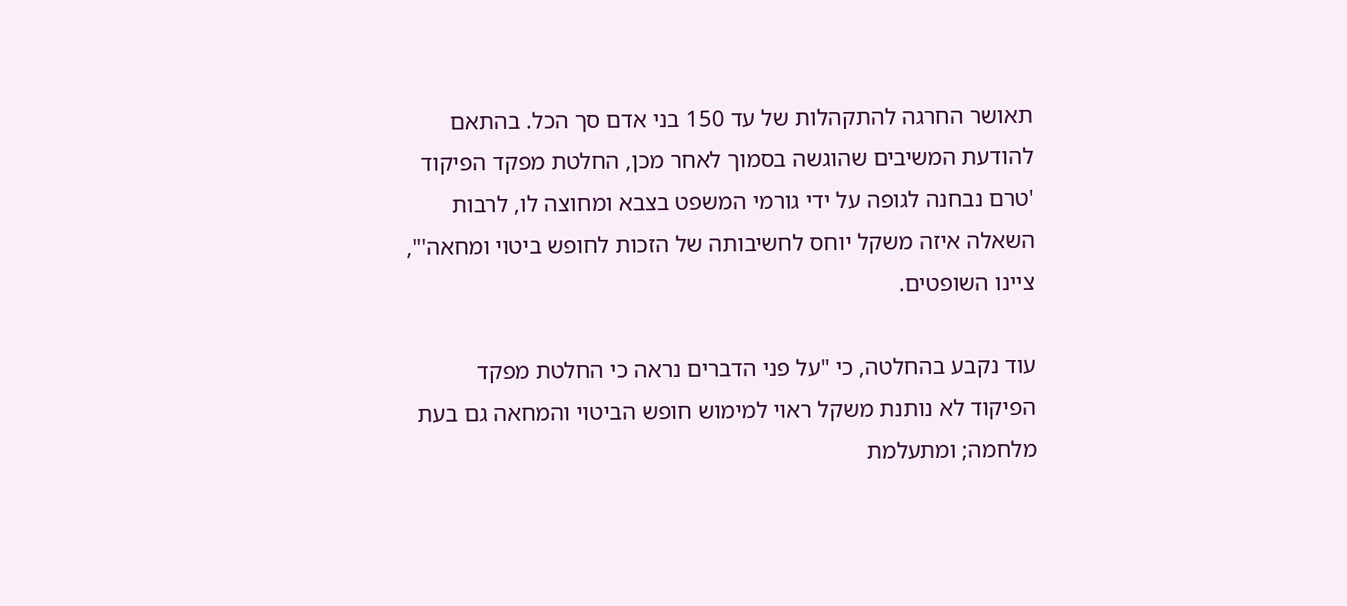תאושר החרגה להתקהלות של עד 150 בני אדם סך הכל. בהתאם להודעת המשיבים שהוגשה בסמוך לאחר מכן, החלטת מפקד הפיקוד 'טרם נבחנה לגופה על ידי גורמי המשפט בצבא ומחוצה לו, לרבות השאלה איזה משקל יוחס לחשיבותה של הזכות לחופש ביטוי ומחאה'", ציינו השופטים.

עוד נקבע בהחלטה, כי "על פני הדברים נראה כי החלטת מפקד הפיקוד לא נותנת משקל ראוי למימוש חופש הביטוי והמחאה גם בעת מלחמה; ומתעלמת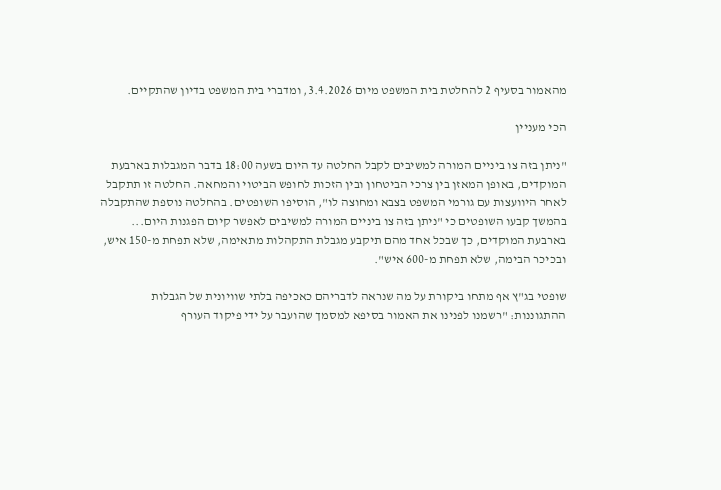מהאמור בסעיף 2 להחלטת בית המשפט מיום 3.4.2026, ומדברי בית המשפט בדיון שהתקיים.

הכי מעניין

"ניתן בזה צו ביניים המורה למשיבים לקבל החלטה עד היום בשעה 18:00 בדבר המגבלות בארבעת המוקדים, באופן המאזן בין צרכי הביטחון ובין הזכות לחופש הביטוי והמחאה. החלטה זו תתקבל לאחר היוועצות עם גורמי המשפט בצבא ומחוצה לו", הוסיפו השופטים. בהחלטה נוספת שהתקבלה בהמשך קבעו השופטים כי "ניתן בזה צו ביניים המורה למשיבים לאפשר קיום הפגנות היום... בארבעת המוקדים, כך שבכל אחד מהם תיקבע מגבלת התקהלות מתאימה, שלא תפחת מ-150 איש, ובכיכר הבימה, שלא תפחת מ-600 איש".

שופטי בג"ץ אף מתחו ביקורת על מה שנראה לדבריהם כאכיפה בלתי שוויונית של הגבלות ההתגוננות: "רשמנו לפנינו את האמור בסיפא למסמך שהועבר על ידי פיקוד העורף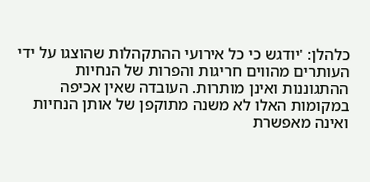כלהלן: 'יודגש כי כל אירועי ההתקהלות שהוצגו על ידי העותרים מהווים חריגות והפרות של הנחיות ההתגוננות ואינן מותרות. העובדה שאין אכיפה במקומות האלו לא משנה מתוקפן של אותן הנחיות ואינה מאפשרת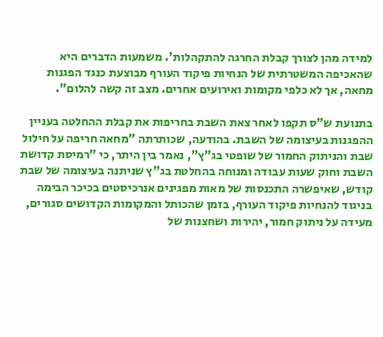למידה מהן לצורך קבלת החרגה להתקהלות'. משמעות הדברים היא שהאכיפה המשטרתית של הנחיות פיקוד העורף מבוצעת כנגד הפגנות מחאה, אך לא כלפי מקומות ואירועים אחרים. מצב זה קשה להלום".

בתנועת ש"ס תקפו לאחר צאת השבת בחריפות את קבלת ההחלטה בעניין ההפגנות בעיצומה של השבת. בהודעה, שכותרתה "מחאה חריפה על חילול שבת והניתוק החמור של שופטי בג"ץ", נאמר בין היתר, כי "רמיסת קדושת השבת וחוק שעות עבודה ומנוחה בהחלטת בג"ץ שניתנה בעיצומה של שבת קודש, שאיפשרה התכנסות של מאות מפגינים אנרכיסטים בכיכר הבימה בניגוד להנחיות פיקוד העורף, בזמן שהכותל והמקומות הקדושים סגורים, מעידה על ניתוק חמור, יהירות ושחצנות של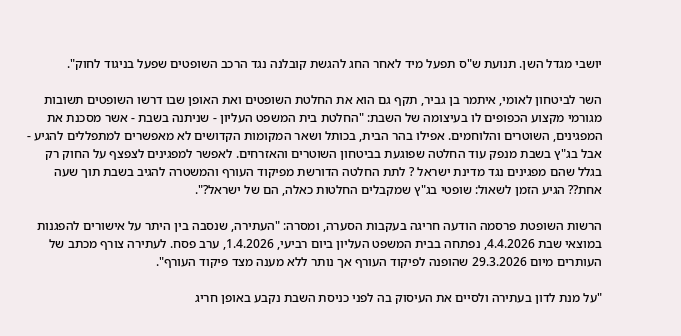יושבי מגדל השן. תנועת ש"ס תפעל מיד לאחר החג להגשת קובלנה נגד הרכב השופטים שפעל בניגוד לחוק".

השר לביטחון לאומי, איתמר בן גביר, תקף גם הוא את החלטת השופטים ואת האופן שבו דרשו השופטים תשובות מגורמי מקצוע הכפופים לו בעיצומה של השבת: "החלטת בית המשפט העליון - שניתנה בשבת - אשר מסכנת את המפגינים, השוטרים והלוחמים. אפילו בהר הבית, בכותל ושאר המקומות הקדושים לא מאפשרים למתפללים להגיע - אבל בג"ץ בשבת מנפק עוד החלטה שפוגעת בביטחון השוטרים והאזרחים. לאפשר למפגינים לצפצף על החוק רק בגלל שהם מפגינים נגד מדינת ישראל ? לתת החלטה הדורשת מפיקוד העורף והמשטרה להגיב בשבת תוך שעה אחת?? הגיע הזמן לשאול: שופטי בג"ץ שמקבלים החלטות כאלה, הם של ישראל?".

הרשות השופטת פרסמה הודעה חריגה בעקבות הסערה, ומסרה: "העתירה, שנסבה בין היתר על אישורים להפגנות במוצאי שבת 4.4.2026, נפתחה בבית המשפט העליון ביום רביעי, 1.4.2026, ערב פסח. לעתירה צורף מכתב של העותרים מיום 29.3.2026 שהופנה לפיקוד העורף אך נותר ללא מענה מצד פיקוד העורף".

"על מנת לדון בעתירה ולסיים את העיסוק בה לפני כניסת השבת נקבע באופן חריג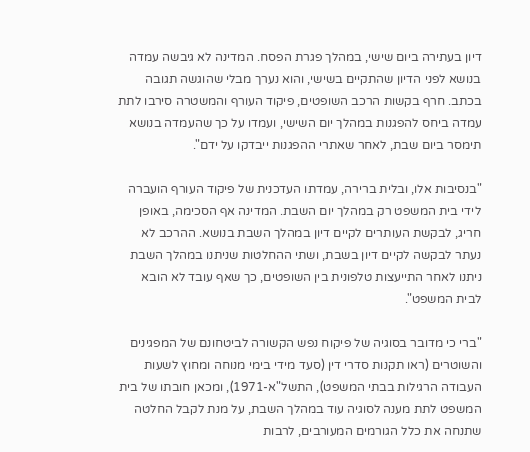דיון בעתירה ביום שישי, במהלך פגרת הפסח. המדינה לא גיבשה עמדה בנושא לפני הדיון שהתקיים בשישי, והוא נערך מבלי שהוגשה תגובה בכתב. חרף בקשות הרכב השופטים, פיקוד העורף והמשטרה סירבו לתת עמדה ביחס להפגנות במהלך יום השישי, ועמדו על כך שהעמדה בנושא תימסר ביום שבת, לאחר שאתרי ההפגנות ייבדקו על ידם".

"בנסיבות אלו, ובלית ברירה, עמדתו העדכנית של פיקוד העורף הועברה לידי בית המשפט רק במהלך יום השבת. המדינה אף הסכימה, באופן חריג, לבקשת העותרים לקיים דיון במהלך השבת בנושא. ההרכב לא נעתר לבקשה לקיים דיון בשבת, ושתי ההחלטות שניתנו במהלך השבת ניתנו לאחר התייעצות טלפונית בין השופטים, כך שאף עובד לא הובא לבית המשפט".

"ברי כי מדובר בסוגיה של פיקוח נפש הקשורה לביטחונם של המפגינים והשוטרים (ראו תקנות סדרי דין (סעד מידי בימי מנוחה ומחוץ לשעות העבודה הרגילות בבתי המשפט), התשל"א-1971), ומכאן חובתו של בית המשפט לתת מענה לסוגיה עוד במהלך השבת, על מנת לקבל החלטה שתנחה את כלל הגורמים המעורבים, לרבות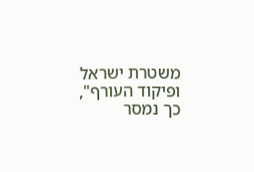משטרת ישראל ופיקוד העורף", כך נמסר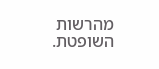מהרשות השופטת.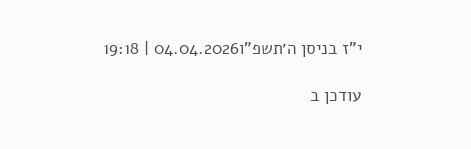י"ז בניסן ה׳תשפ"ו04.04.2026 | 19:18

עודכן ב